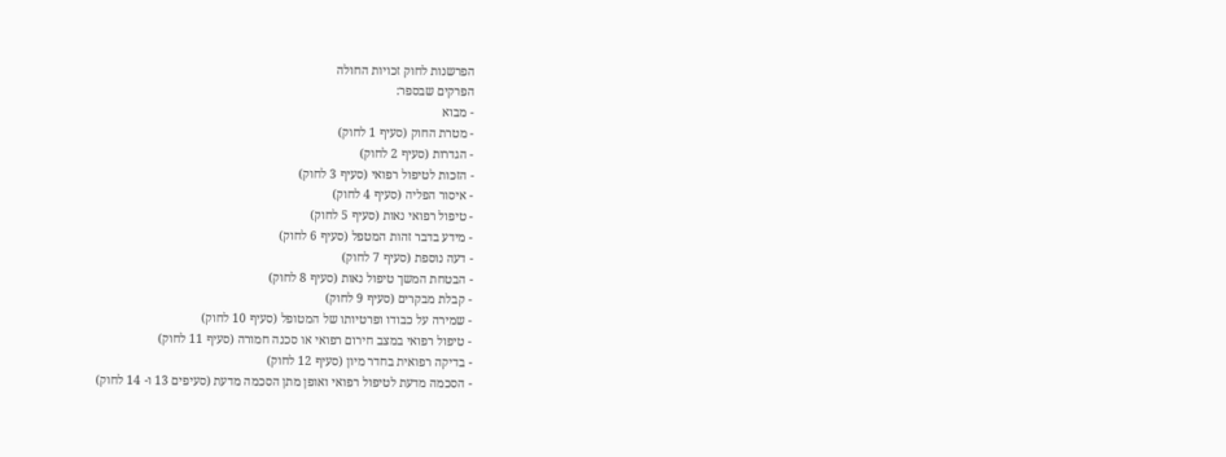הפרשנות לחוק זכויות החולה
הפרקים שבספר:
- מבוא
- מטרת החוק (סעיף 1 לחוק)
- הגדרות (סעיף 2 לחוק)
- הזכות לטיפול רפואי (סעיף 3 לחוק)
- איסור הפליה (סעיף 4 לחוק)
- טיפול רפואי נאות (סעיף 5 לחוק)
- מידע בדבר זהות המטפל (סעיף 6 לחוק)
- דעה נוספת (סעיף 7 לחוק)
- הבטחת המשך טיפול נאות (סעיף 8 לחוק)
- קבלת מבקרים (סעיף 9 לחוק)
- שמירה על כבודו ופרטיותו של המטופל (סעיף 10 לחוק)
- טיפול רפואי במצב חירום רפואי או סכנה חמורה (סעיף 11 לחוק)
- בדיקה רפואית בחדר מיון (סעיף 12 לחוק)
- הסכמה מדעת לטיפול רפואי ואופן מתן הסכמה מדעת (סעיפים 13 ו- 14 לחוק)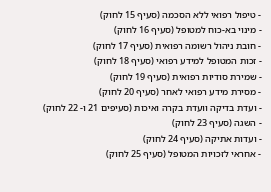- טיפול רפואי ללא הסכמה (סעיף 15 לחוק)
- מינוי בא-כוח למטופל (סעיף 16 לחוק)
- חובת ניהול רשומה רפואית (סעיף 17 לחוק)
- זכות המטופל למידע רפואי (סעיף 18 לחוק)
- שמירת סודיות רפואית (סעיף 19 לחוק)
- מסירת מידע רפואי לאחר (סעיף 20 לחוק)
- ועדת בדיקה וועדת בקרה ואיכות (סעיפים 21 ו- 22 לחוק)
- השגה (סעיף 23 לחוק)
- ועדות אתיקה (סעיף 24 לחוק)
- אחראי לזכויות המטופל (סעיף 25 לחוק)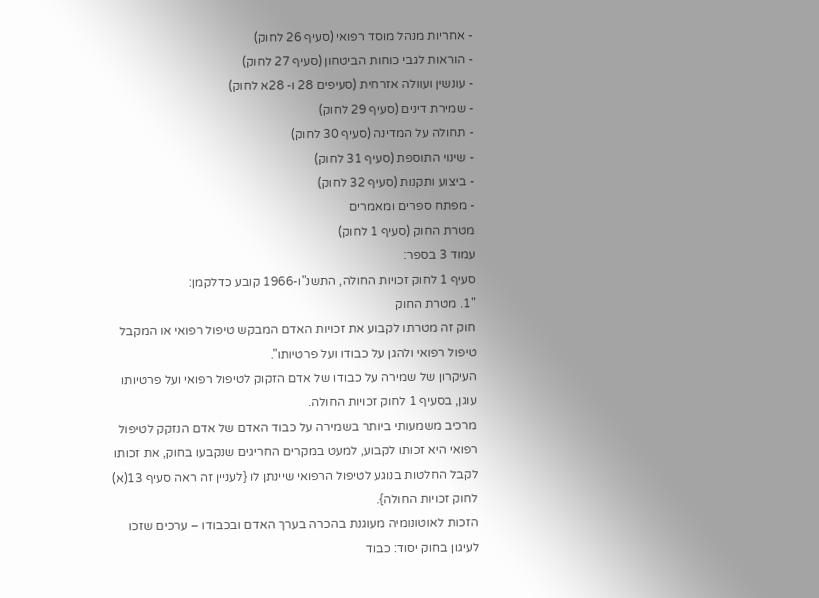- אחריות מנהל מוסד רפואי (סעיף 26 לחוק)
- הוראות לגבי כוחות הביטחון (סעיף 27 לחוק)
- עונשין ועוולה אזרחית (סעיפים 28 ו- 28א לחוק)
- שמירת דינים (סעיף 29 לחוק)
- תחולה על המדינה (סעיף 30 לחוק)
- שינוי התוספת (סעיף 31 לחוק)
- ביצוע ותקנות (סעיף 32 לחוק)
- מפתח ספרים ומאמרים
מטרת החוק (סעיף 1 לחוק)
עמוד 3 בספר:
סעיף 1 לחוק זכויות החולה, התשנ"ו-1966 קובע כדלקמן:
"1. מטרת החוק
חוק זה מטרתו לקבוע את זכויות האדם המבקש טיפול רפואי או המקבל טיפול רפואי ולהגן על כבודו ועל פרטיותו".
העיקרון של שמירה על כבודו של אדם הזקוק לטיפול רפואי ועל פרטיותו עוגן, בסעיף 1 לחוק זכויות החולה.
מרכיב משמעותי ביותר בשמירה על כבוד האדם של אדם הנזקק לטיפול רפואי היא זכותו לקבוע, למעט במקרים החריגים שנקבעו בחוק, את זכותו לקבל החלטות בנוגע לטיפול הרפואי שיינתן לו {לעניין זה ראה סעיף 13(א) לחוק זכויות החולה}.
הזכות לאוטונומיה מעוגנת בהכרה בערך האדם ובכבודו – ערכים שזכו לעיגון בחוק יסוד: כבוד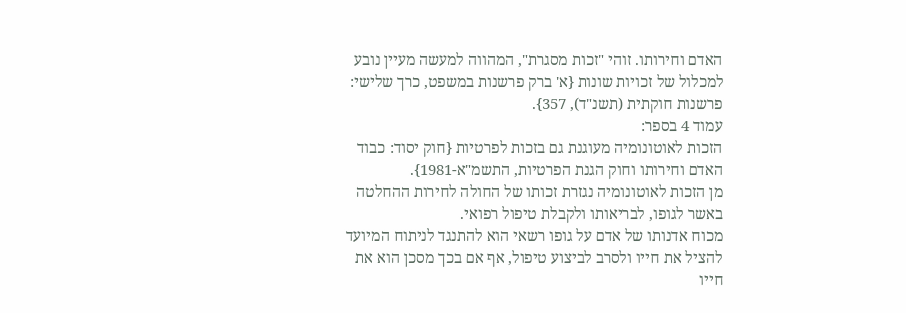האדם וחירותו. זוהי "זכות מסגרת", המהווה למעשה מעיין נובע למכלול של זכויות שונות {א' ברק פרשנות במשפט, כרך שלישי: פרשנות חוקתית (תשנ"ד), 357}.
עמוד 4 בספר:
הזכות לאוטונומיה מעוגנת גם בזכות לפרטיות {חוק יסוד: כבוד האדם וחירותו וחוק הגנת הפרטיות, התשמ"א-1981}.
מן הזכות לאוטונומיה נגזרת זכותו של החולה לחירות ההחלטה באשר לגופו, לבריאותו ולקבלת טיפול רפואי.
מכוח אדנותו של אדם על גופו רשאי הוא להתנגד לניתוח המיועד להציל את חייו ולסרב לביצוע טיפול, אף אם בכך מסכן הוא את חייו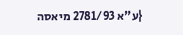{ע"א 2781/93 מיאסה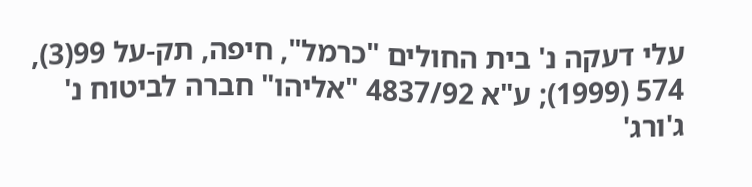עלי דעקה נ' בית החולים "כרמל", חיפה, תק-על 99(3), 574 (1999); ע"א 4837/92 "אליהו" חברה לביטוח נ' ג'ורג'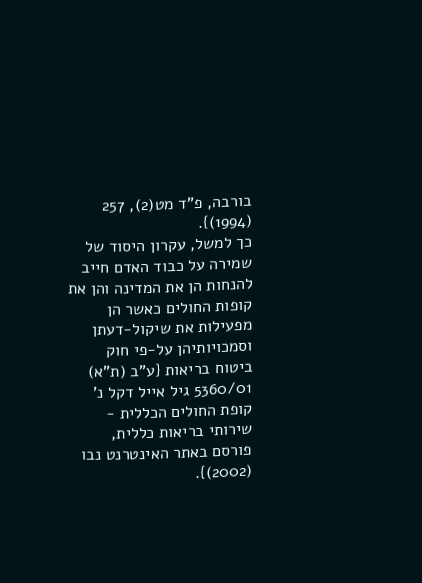בורבה, פ"ד מט(2), 257 (1994)}.
כך למשל, עקרון היסוד של שמירה על כבוד האדם חייב להנחות הן את המדינה והן את קופות החולים כאשר הן מפעילות את שיקול-דעתן וסמכויותיהן על-פי חוק ביטוח בריאות {ע"ב (ת"א) 5360/01 גיל אייל דקל נ' קופת החולים הכללית - שירותי בריאות כללית, פורסם באתר האינטרנט נבו (2002)}.